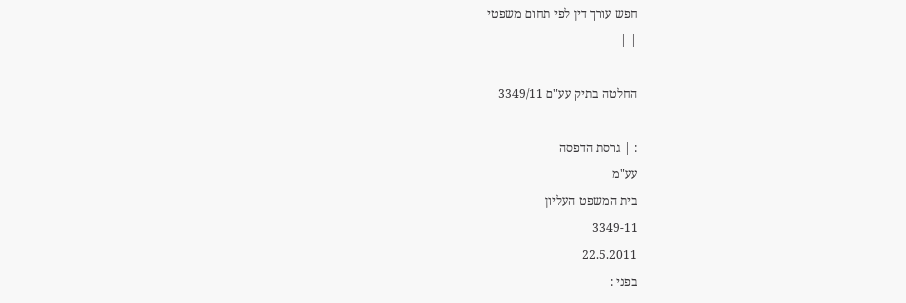חפש עורך דין לפי תחום משפטי
| |

החלטה בתיק עע"ם 3349/11

: | גרסת הדפסה
עע"מ
בית המשפט העליון
3349-11
22.5.2011
בפני :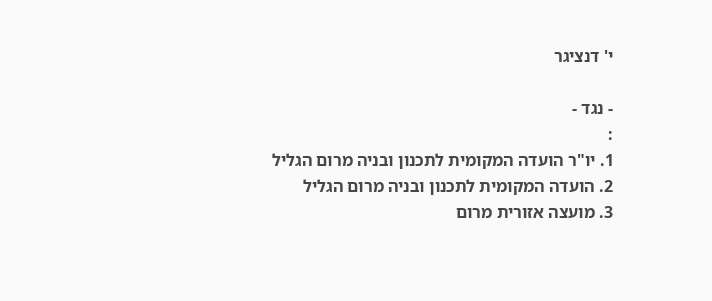י' דנציגר

- נגד -
:
1. יו"ר הועדה המקומית לתכנון ובניה מרום הגליל
2. הועדה המקומית לתכנון ובניה מרום הגליל
3. מועצה אזורית מרום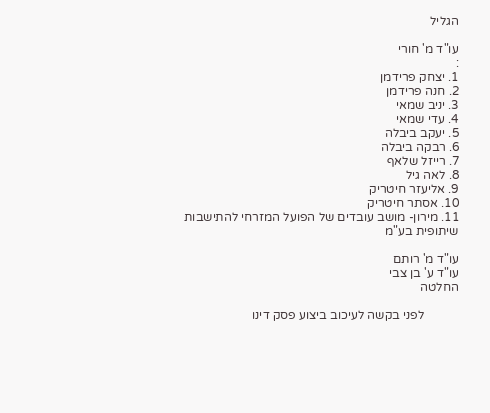הגליל

עו"ד מ' חורי
:
1. יצחק פרידמן
2. חנה פרידמן
3. יניב שמאי
4. עדי שמאי
5. יעקב ביבלה
6. רבקה ביבלה
7. רייזל שלאף
8. לאה גיל
9. אליעזר חיטריק
10. אסתר חיטריק
11. מירון- מושב עובדים של הפועל המזרחי להתישבות שיתופית בע"מ

עו"ד מ' רותם
עו"ד ע' בן צבי
החלטה

           לפני בקשה לעיכוב ביצוע פסק דינו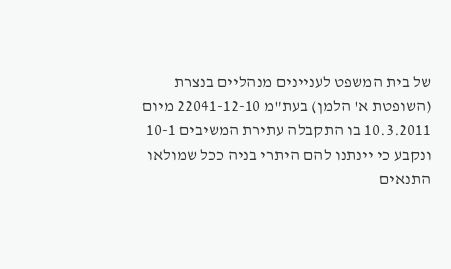של בית המשפט לעניינים מנהליים בנצרת (השופטת א' הלמן) בעת"מ 22041-12-10 מיום 10.3.2011 בו התקבלה עתירת המשיבים 10-1 ונקבע כי יינתנו להם היתרי בניה ככל שמולאו התנאים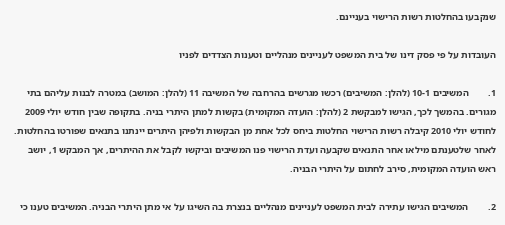שנקבעו בהחלטות רשות הרישוי בעניינם.

העובדות על פי פסק דינו של בית המשפט לעניינים מנהליים וטענות הצדדים לפניו

1.        המשיבים 10-1 (להלן: המשיבים) רכשו מגרשים בהרחבה של המשיבה 11 (להלן: המושב) במטרה לבנות עליהם בתי מגורים. בהמשך לכך, הגישו למבקשת 2 (להלן: הועדה המקומית) בקשות למתן היתרי בניה. בתקופה שבין חודש יולי 2009 לחודש יולי 2010 קיבלה רשות הרישוי החלטות ביחס לכל אחת מן הבקשות ולפיהן היתרים יינתנו בתנאים שפורטו בהחלטות. לאחר שלטענתם מילאו אחר התנאים שקבעה ועדת הרישוי פנו המשיבים וביקשו לקבל את ההיתרים, אך המבקש 1, יושב ראש הועדה המקומית, סירב לחתום על היתרי הבניה.

2.        המשיבים הגישו עתירה לבית המשפט לעניינים מנהליים בנצרת בה השיגו על אי מתן היתרי הבניה. המשיבים טענו כי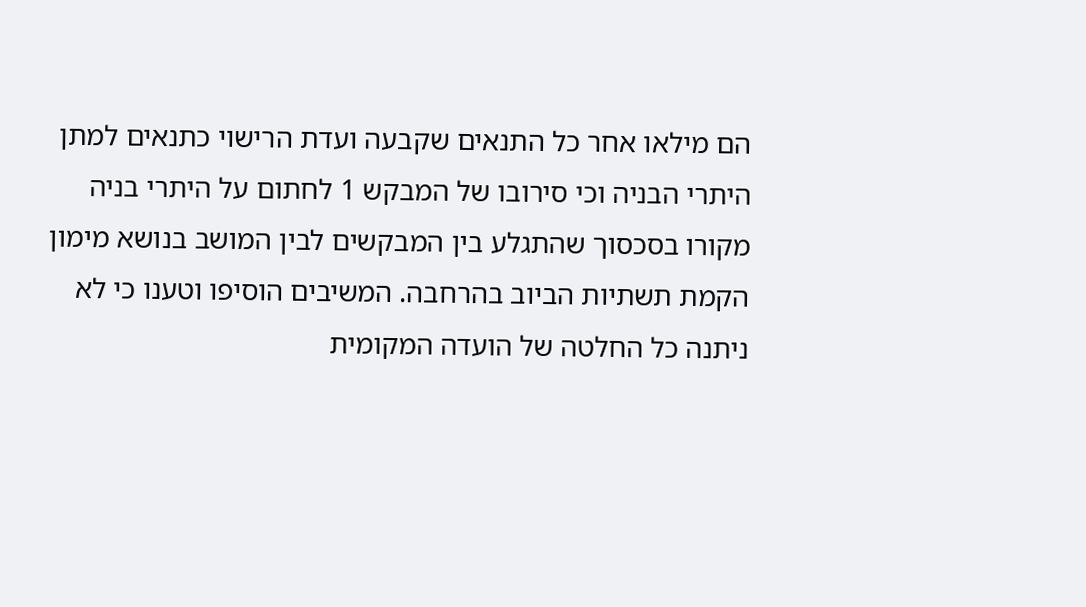הם מילאו אחר כל התנאים שקבעה ועדת הרישוי כתנאים למתן היתרי הבניה וכי סירובו של המבקש 1 לחתום על היתרי בניה מקורו בסכסוך שהתגלע בין המבקשים לבין המושב בנושא מימון הקמת תשתיות הביוב בהרחבה. המשיבים הוסיפו וטענו כי לא ניתנה כל החלטה של הועדה המקומית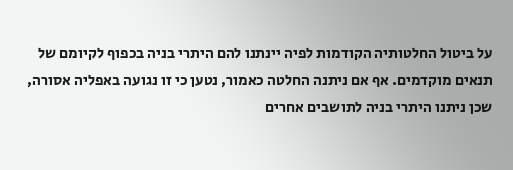על ביטול החלטותיה הקודמות לפיה יינתנו להם היתרי בניה בכפוף לקיומם של תנאים מוקדמים. אף אם ניתנה החלטה כאמור, נטען כי זו נגועה באפליה אסורה, שכן ניתנו היתרי בניה לתושבים אחרים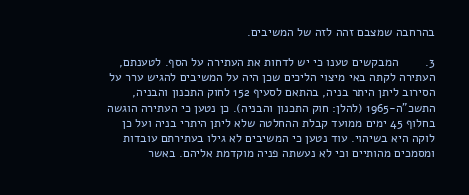בהרחבה שמצבם זהה לזה של המשיבים.

3.        המבקשים טענו כי יש לדחות את העתירה על הסף. לטענתם, העתירה לקתה באי מיצוי הליכים שכן היה על המשיבים להגיש ערר על הסירוב ליתן היתר בניה, בהתאם לסעיף 152 לחוק התכנון והבניה, התשכ"ה-1965 (להלן: חוק התכנון והבניה). כן נטען כי העתירה הוגשה בחלוף 45 ימים ממועד קבלת ההחלטה שלא ליתן היתרי בניה ועל כן לוקה היא בשיהוי. עוד נטען כי המשיבים לא גילו בעתירתם עובדות ומסמכים מהותיים וכי לא נעשתה פניה מוקדמת אליהם. באשר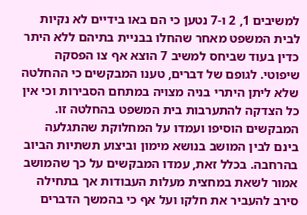למשיבים 1, 2 ו-7 נטען כי הם באו בידיים לא נקיות לבית המשפט מאחר שהחלו בבניית בתיהם ללא היתר כדין בעוד שביחס למשיב 7 הוצא אף צו הפסקה שיפוטי. לגופם של דברים, טענו המבקשים כי ההחלטה שלא ליתן היתרי בניה מצויה במתחם הסבירות וכי אין כל הצדקה להתערבות בית המשפט בהחלטה זו. המבקשים הוסיפו ועמדו על המחלוקת שהתגלעה בינם לבין המושב בנושא מימון וביצוע תשתיות הביוב בהרחבה. בכלל זאת, עמדו המבקשים על כך שהמושב אמור לשאת במחצית מעלות העבודות אך בתחילה סירב להעביר את חלקו ועל אף כי בהמשך הדברים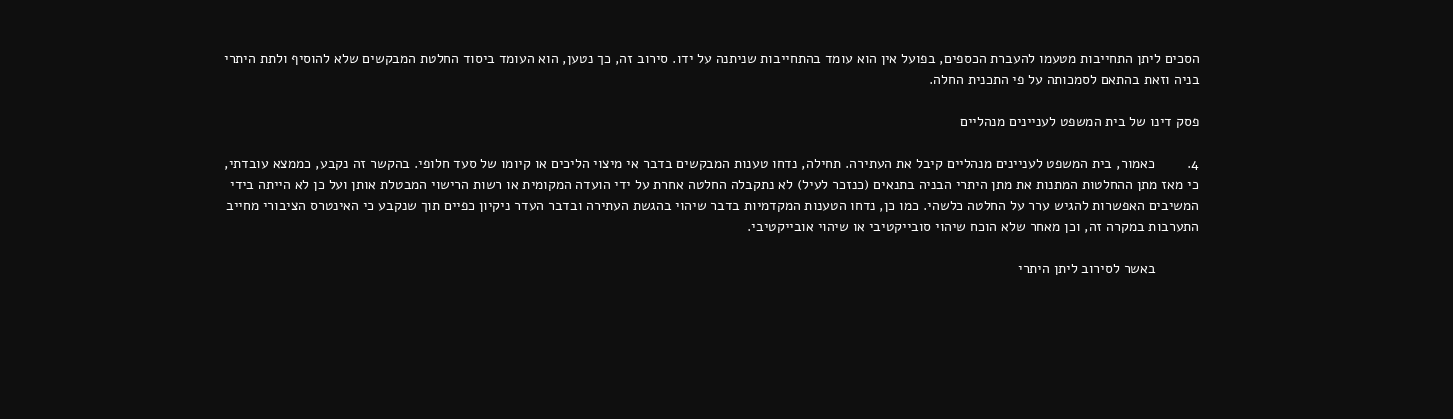הסכים ליתן התחייבות מטעמו להעברת הכספים, בפועל אין הוא עומד בהתחייבות שניתנה על ידו. סירוב זה, כך נטען, הוא העומד ביסוד החלטת המבקשים שלא להוסיף ולתת היתרי בניה וזאת בהתאם לסמכותה על פי התכנית החלה.

פסק דינו של בית המשפט לעניינים מנהליים

4.        כאמור, בית המשפט לעניינים מנהליים קיבל את העתירה. תחילה, נדחו טענות המבקשים בדבר אי מיצוי הליכים או קיומו של סעד חלופי. בהקשר זה נקבע, כממצא עובדתי, כי מאז מתן ההחלטות המתנות את מתן היתרי הבניה בתנאים (כנזכר לעיל) לא נתקבלה החלטה אחרת על ידי הועדה המקומית או רשות הרישוי המבטלת אותן ועל כן לא הייתה בידי המשיבים האפשרות להגיש ערר על החלטה כלשהי. כמו כן, נדחו הטענות המקדמיות בדבר שיהוי בהגשת העתירה ובדבר העדר ניקיון כפיים תוך שנקבע כי האינטרס הציבורי מחייב התערבות במקרה זה, וכן מאחר שלא הוכח שיהוי סובייקטיבי או שיהוי אובייקטיבי.

           באשר לסירוב ליתן היתרי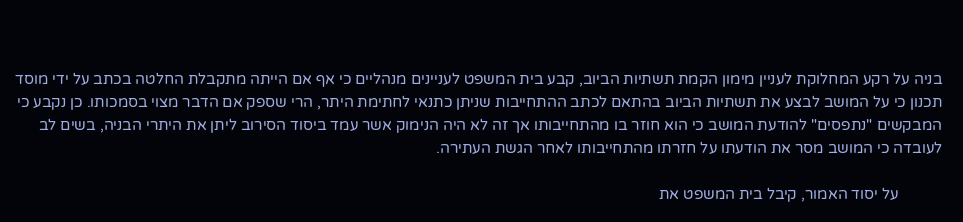בניה על רקע המחלוקת לעניין מימון הקמת תשתיות הביוב, קבע בית המשפט לעניינים מנהליים כי אף אם הייתה מתקבלת החלטה בכתב על ידי מוסד תכנון כי על המושב לבצע את תשתיות הביוב בהתאם לכתב ההתחייבות שניתן כתנאי לחתימת היתר, הרי שספק אם הדבר מצוי בסמכותו. כן נקבע כי המבקשים "נתפסים" להודעת המושב כי הוא חוזר בו מהתחייבותו אך זה לא היה הנימוק אשר עמד ביסוד הסירוב ליתן את היתרי הבניה, בשים לב לעובדה כי המושב מסר את הודעתו על חזרתו מהתחייבותו לאחר הגשת העתירה.

           על יסוד האמור, קיבל בית המשפט את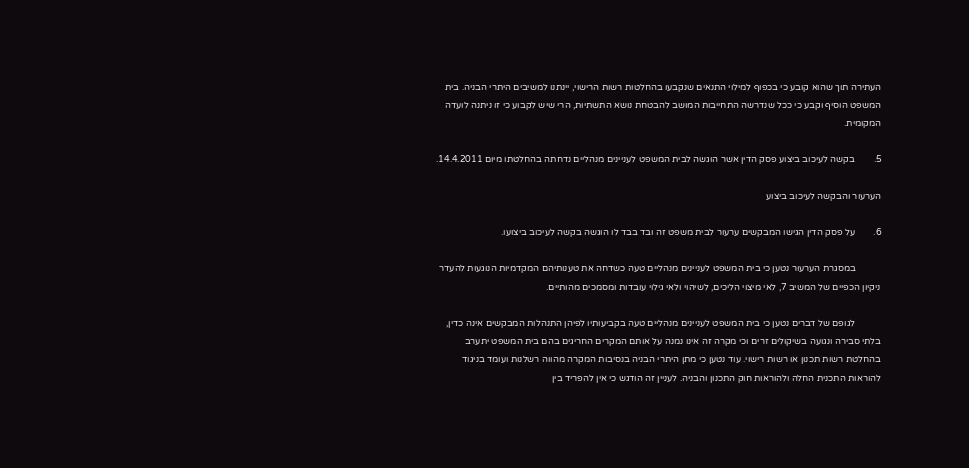העתירה תוך שהוא קובע כי בכפוף למילוי התנאים שנקבעו בהחלטות רשות הרישוי, יינתנו למשיבים היתרי הבניה. בית המשפט הוסיף וקבע כי ככל שנדרשה התחייבות המושב להבטחת נושא התשתיות, הרי שיש לקבוע כי זו ניתנה לועדה המקומית.

5.        בקשה לעיכוב ביצוע פסק הדין אשר הוגשה לבית המשפט לעניינים מנהליים נדחתה בהחלטתו מיום 14.4.2011.

הערעור והבקשה לעיכוב ביצוע

6.        על פסק הדין הגישו המבקשים ערעור לבית משפט זה ובד בבד לו הוגשה בקשה לעיכוב ביצועו.

           במסגרת הערעור נטען כי בית המשפט לעניינים מנהליים טעה כשדחה את טענותיהם המקדמיות הנוגעות להעדר ניקיון הכפיים של המשיב 7, לאי מיצוי הליכים, לשיהוי ולאי גילוי עובדות ומסמכים מהותיים.

           לגופם של דברים נטען כי בית המשפט לעניינים מנהליים טעה בקביעותיו לפיהן התנהלות המבקשים אינה כדין, בלתי סבירה ונגועה בשיקולים זרים וכי מקרה זה אינו נמנה על אותם המקרים החריגים בהם בית המשפט יתערב בהחלטת רשות תכנון או רשות רישוי. עוד נטען כי מתן היתרי הבניה בנסיבות המקרה מהווה רשלנות ועומד בניגוד להוראות התכנית החלה ולהוראות חוק התכנון והבניה. לעניין זה הודגש כי אין להפריד בין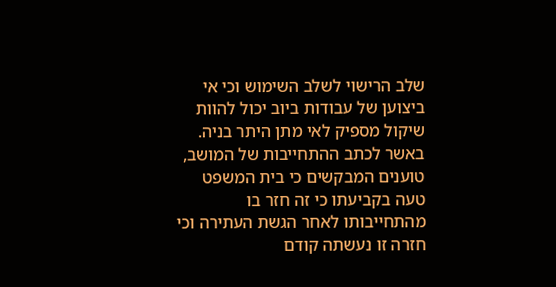שלב הרישוי לשלב השימוש וכי אי ביצוען של עבודות ביוב יכול להוות שיקול מספיק לאי מתן היתר בניה. באשר לכתב ההתחייבות של המושב, טוענים המבקשים כי בית המשפט טעה בקביעתו כי זה חזר בו מהתחייבותו לאחר הגשת העתירה וכי חזרה זו נעשתה קודם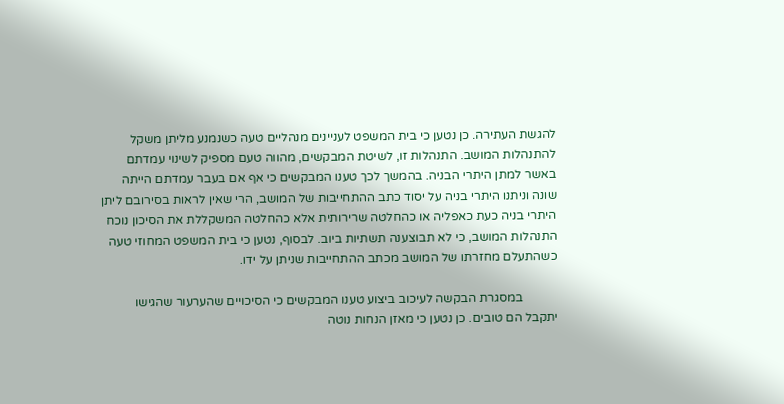להגשת העתירה. כן נטען כי בית המשפט לעניינים מנהליים טעה כשנמנע מליתן משקל להתנהלות המושב. התנהלות זו, לשיטת המבקשים, מהווה טעם מספיק לשינוי עמדתם באשר למתן היתרי הבניה. בהמשך לכך טענו המבקשים כי אף אם בעבר עמדתם הייתה שונה וניתנו היתרי בניה על יסוד כתב ההתחייבות של המושב, הרי שאין לראות בסירובם ליתן היתרי בניה כעת כאפליה או כהחלטה שרירותית אלא כהחלטה המשקללת את הסיכון נוכח התנהלות המושב, כי לא תבוצענה תשתיות ביוב. לבסוף, נטען כי בית המשפט המחוזי טעה כשהתעלם מחזרתו של המושב מכתב ההתחייבות שניתן על ידו.

           במסגרת הבקשה לעיכוב ביצוע טענו המבקשים כי הסיכויים שהערעור שהגישו יתקבל הם טובים. כן נטען כי מאזן הנחות נוטה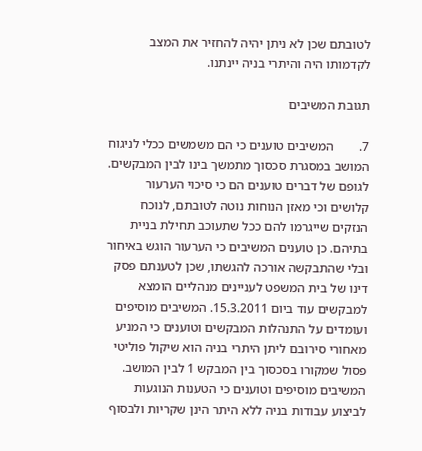לטובתם שכן לא ניתן יהיה להחזיר את המצב לקדמותו היה והיתרי בניה יינתנו.

תגובת המשיבים

7.        המשיבים טוענים כי הם משמשים ככלי לניגוח המושב במסגרת סכסוך מתמשך בינו לבין המבקשים. לגופם של דברים טוענים הם כי סיכוי הערעור קלושים וכי מאזן הנוחות נוטה לטובתם, לנוכח הנזקים שייגרמו להם ככל שתעוכב תחילת בניית בתיהם. כן טוענים המשיבים כי הערעור הוגש באיחור ובלי שהתבקשה אורכה להגשתו, שכן לטענתם פסק דינו של בית המשפט לעניינים מנהליים הומצא למבקשים עוד ביום 15.3.2011. המשיבים מוסיפים ועומדים על התנהלות המבקשים וטוענים כי המניע מאחורי סירובם ליתן היתרי בניה הוא שיקול פוליטי פסול שמקורו בסכסוך בין המבקש 1 לבין המושב. המשיבים מוסיפים וטוענים כי הטענות הנוגעות לביצוע עבודות בניה ללא היתר הינן שקריות ולבסוף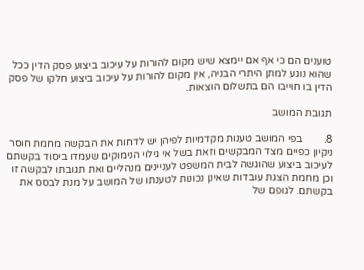טוענים הם כי אף אם יימצא שיש מקום להורות על עיכוב ביצוע פסק הדין ככל שהוא נוגע למתן היתרי הבניה, אין מקום להורות על עיכוב ביצוע חלקו של פסק הדין בו חוייבו הם בתשלום הוצאות.

תגובת המושב

8.        בפי המושב טענות מקדמיות לפיהן יש לדחות את הבקשה מחמת חוסר ניקיון כפיים מצד המבקשים וזאת בשל אי גילוי הנימוקים שעמדו ביסוד בקשתם לעיכוב ביצוע שהוגשה לבית המשפט לעניינים מנהליים ואת תגובתו לבקשה זו וכן מחמת הצגת עובדות שאינן נכונות לטענתו של המושב על מנת לבסס את בקשתם. לגופם של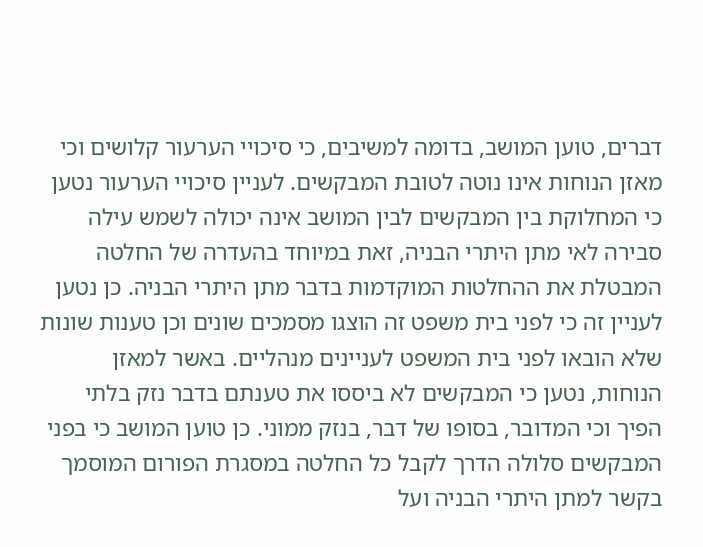דברים, טוען המושב, בדומה למשיבים, כי סיכויי הערעור קלושים וכי מאזן הנוחות אינו נוטה לטובת המבקשים. לעניין סיכויי הערעור נטען כי המחלוקת בין המבקשים לבין המושב אינה יכולה לשמש עילה סבירה לאי מתן היתרי הבניה, זאת במיוחד בהעדרה של החלטה המבטלת את ההחלטות המוקדמות בדבר מתן היתרי הבניה. כן נטען לעניין זה כי לפני בית משפט זה הוצגו מסמכים שונים וכן טענות שונות שלא הובאו לפני בית המשפט לעניינים מנהליים. באשר למאזן הנוחות, נטען כי המבקשים לא ביססו את טענתם בדבר נזק בלתי הפיך וכי המדובר, בסופו של דבר, בנזק ממוני. כן טוען המושב כי בפני המבקשים סלולה הדרך לקבל כל החלטה במסגרת הפורום המוסמך בקשר למתן היתרי הבניה ועל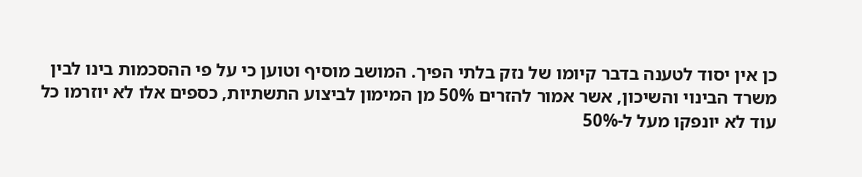כן אין יסוד לטענה בדבר קיומו של נזק בלתי הפיך. המושב מוסיף וטוען כי על פי ההסכמות בינו לבין משרד הבינוי והשיכון, אשר אמור להזרים 50% מן המימון לביצוע התשתיות, כספים אלו לא יוזרמו כל עוד לא יונפקו מעל ל-50%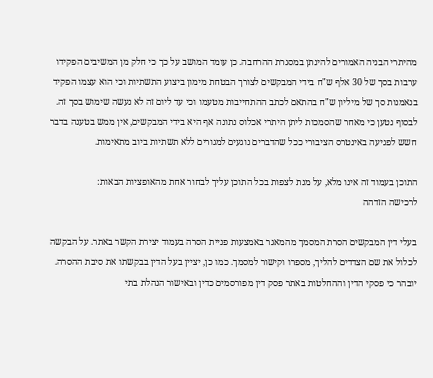מהיתרי הבניה האמורים להינתן במסגרת ההרחבה. כן עומד המושב על כך כי חלק מן המשיבים הפקידו ערבות בסך של 30 אלף ש"ח בידי המבקשים לצורך הבטחת מימון ביצוע התשתיות וכי הוא עצמו הפקיד בנאמנות סך של מיליון ש"ח בהתאם לכתב ההתחייבות מטעמו וכי עד ליום זה לא נעשה שימוש בסך זה. לבסוף נטען כי מאחר שהסמכות ליתן היתרי אכלוס נתונה אף היא בידי המבקשים, אין ממש בטענה בדבר חשש לפגיעה באינטרס הציבורי ככל שהדברים נוגעים למגורים ללא תשתיות ביוב מתאימות.

התוכן בעמוד זה אינו מלא, על מנת לצפות בכל התוכן עליך לבחור אחת מהאופציות הבאות:
לרכישה הזדהה

בעלי דין המבקשים הסרת המסמך מהמאגר באמצעות פניית הסרה בעמוד יצירת הקשר באתר. על הבקשה לכלול את שם הצדדים להליך, מספרו וקישור למסמך. כמו כן, יציין בעל הדין בבקשתו את סיבת ההסרה. יובהר כי פסקי הדין וההחלטות באתר פסק דין מפורסמים כדין ובאישור הנהלת בתי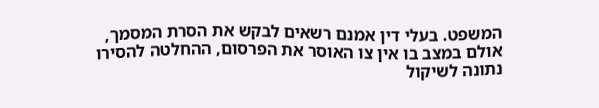המשפט. בעלי דין אמנם רשאים לבקש את הסרת המסמך, אולם במצב בו אין צו האוסר את הפרסום, ההחלטה להסירו נתונה לשיקול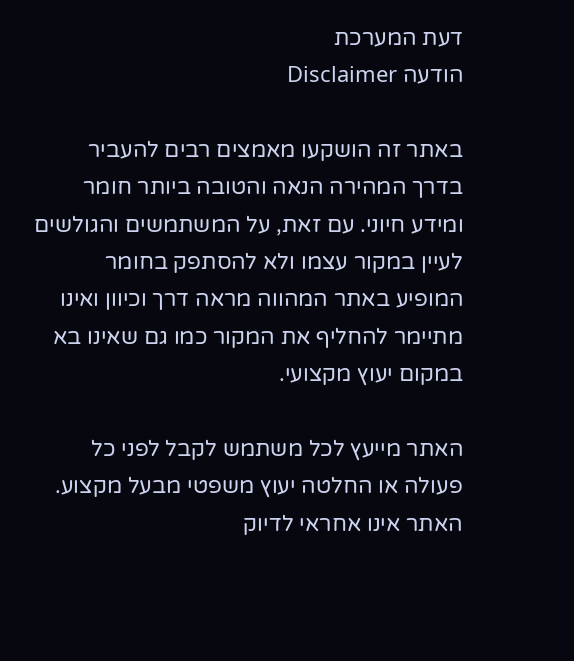דעת המערכת
הודעה Disclaimer

באתר זה הושקעו מאמצים רבים להעביר בדרך המהירה הנאה והטובה ביותר חומר ומידע חיוני. עם זאת, על המשתמשים והגולשים לעיין במקור עצמו ולא להסתפק בחומר המופיע באתר המהווה מראה דרך וכיוון ואינו מתיימר להחליף את המקור כמו גם שאינו בא במקום יעוץ מקצועי.

האתר מייעץ לכל משתמש לקבל לפני כל פעולה או החלטה יעוץ משפטי מבעל מקצוע. האתר אינו אחראי לדיוק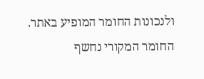ולנכונות החומר המופיע באתר. החומר המקורי נחשף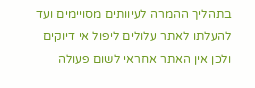בתהליך ההמרה לעיוותים מסויימים ועד להעלתו לאתר עלולים ליפול אי דיוקים ולכן אין האתר אחראי לשום פעולה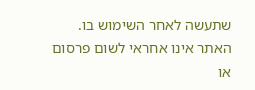שתעשה לאחר השימוש בו. האתר אינו אחראי לשום פרסום או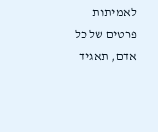לאמיתות פרטים של כל אדם, תאגיד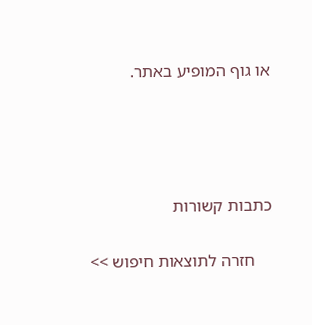או גוף המופיע באתר.




כתבות קשורות

    חזרה לתוצאות חיפוש >>